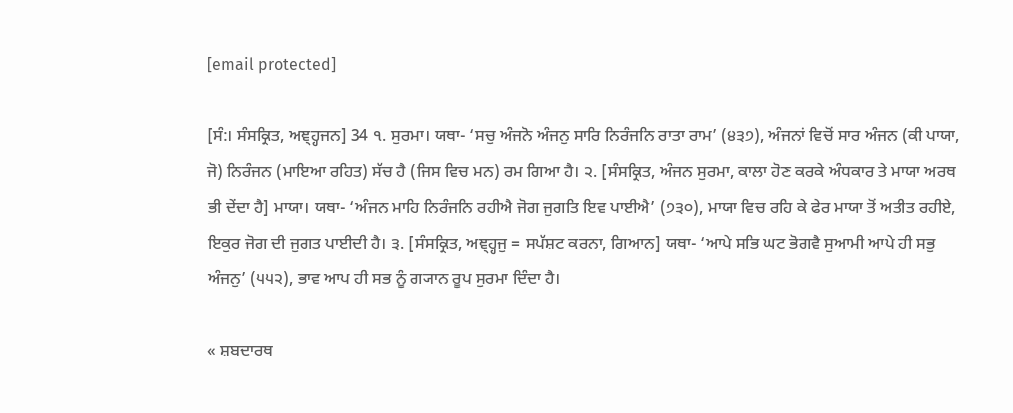[email protected]

[ਸੰ:। ਸੰਸਕ੍ਰਿਤ, ਅਞ੍ਹ੍ਹਜਨ] 34 ੧. ਸੁਰਮਾ। ਯਥਾ- ‘ਸਚੁ ਅੰਜਨੋ ਅੰਜਨੁ ਸਾਰਿ ਨਿਰੰਜਨਿ ਰਾਤਾ ਰਾਮ’ (੪੩੭), ਅੰਜਨਾਂ ਵਿਚੋਂ ਸਾਰ ਅੰਜਨ (ਕੀ ਪਾਯਾ, ਜੋ) ਨਿਰੰਜਨ (ਮਾਇਆ ਰਹਿਤ) ਸੱਚ ਹੈ (ਜਿਸ ਵਿਚ ਮਨ) ਰਮ ਗਿਆ ਹੈ। ੨. [ਸੰਸਕ੍ਰਿਤ, ਅੰਜਨ ਸੁਰਮਾ, ਕਾਲਾ ਹੋਣ ਕਰਕੇ ਅੰਧਕਾਰ ਤੇ ਮਾਯਾ ਅਰਥ ਭੀ ਦੇਂਦਾ ਹੈ] ਮਾਯਾ। ਯਥਾ- ‘ਅੰਜਨ ਮਾਹਿ ਨਿਰੰਜਨਿ ਰਹੀਐ ਜੋਗ ਜੁਗਤਿ ਇਵ ਪਾਈਐ’ (੭੩੦), ਮਾਯਾ ਵਿਚ ਰਹਿ ਕੇ ਫੇਰ ਮਾਯਾ ਤੋਂ ਅਤੀਤ ਰਹੀਏ, ਇਕੁਰ ਜੋਗ ਦੀ ਜੁਗਤ ਪਾਈਦੀ ਹੈ। ੩. [ਸੰਸਕ੍ਰਿਤ, ਅਞ੍ਹ੍ਹਜੁ = ਸਪੱਸ਼ਟ ਕਰਨਾ, ਗਿਆਨ] ਯਥਾ- ‘ਆਪੇ ਸਭਿ ਘਟ ਭੋਗਵੈ ਸੁਆਮੀ ਆਪੇ ਹੀ ਸਭੁ ਅੰਜਨੁ’ (੫੫੨), ਭਾਵ ਆਪ ਹੀ ਸਭ ਨੂੰ ਗ੍ਯਾਨ ਰੂਪ ਸੁਰਮਾ ਦਿੰਦਾ ਹੈ।

« ਸ਼ਬਦਾਰਥ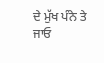ਦੇ ਮੁੱਖ ਪੰਨੇ ਤੇ ਜਾਓ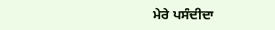ਮੇਰੇ ਪਸੰਦੀਦਾ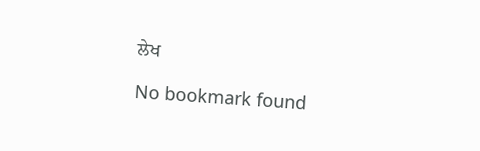ਲੇਖ

No bookmark found